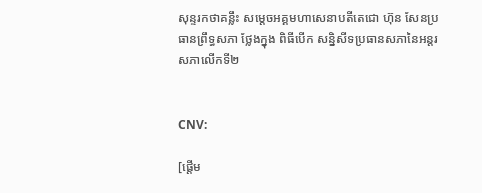សុន្ទរកថាគន្លឹះ សម្តេចអគ្គមហាសេនាបតីតេជោ ហ៊ុន សែនប្រធានព្រឹទ្ធសភា ថ្លែងក្នុង ពិធីបើក សន្និសីទប្រធានសភានៃអន្តរសភាលើកទី២


CNV:

[ផ្ដើម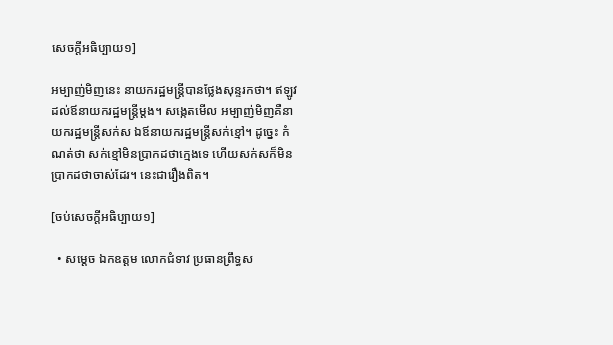សេចក្ដីអធិប្បាយ១]

អម្បាញ់មិញនេះ នាយករដ្ឋមន្រ្តីបានថ្លែងសុន្ទរកថា។ ឥឡូវដល់ឪនាយករដ្ឋមន្រ្តីម្ដង។ សង្កេតមើល អម្បាញ់មិញគឺនាយករដ្ឋមន្រ្តីសក់ស ឯឪនាយករដ្ឋមន្រ្តីសក់ខ្មៅ។ ដូច្នេះ កំណត់ថា សក់ខ្មៅមិនប្រាកដថាក្មេងទេ ហើយសក់សក៏មិនប្រាកដថាចាស់ដែរ។ នេះជារឿងពិត។

[ចប់សេចក្ដីអធិប្បាយ១]

  • សម្តេច ឯកឧត្តម លោកជំទាវ ប្រធានព្រឹទ្ធស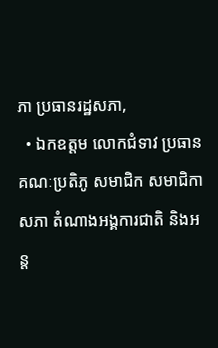ភា ប្រធានរដ្ឋសភា,
  • ឯកឧត្តម លោកជំទាវ ប្រធានគណៈប្រតិភូ សមាជិក សមាជិកាសភា តំណាងអង្គការជាតិ និងអន្ត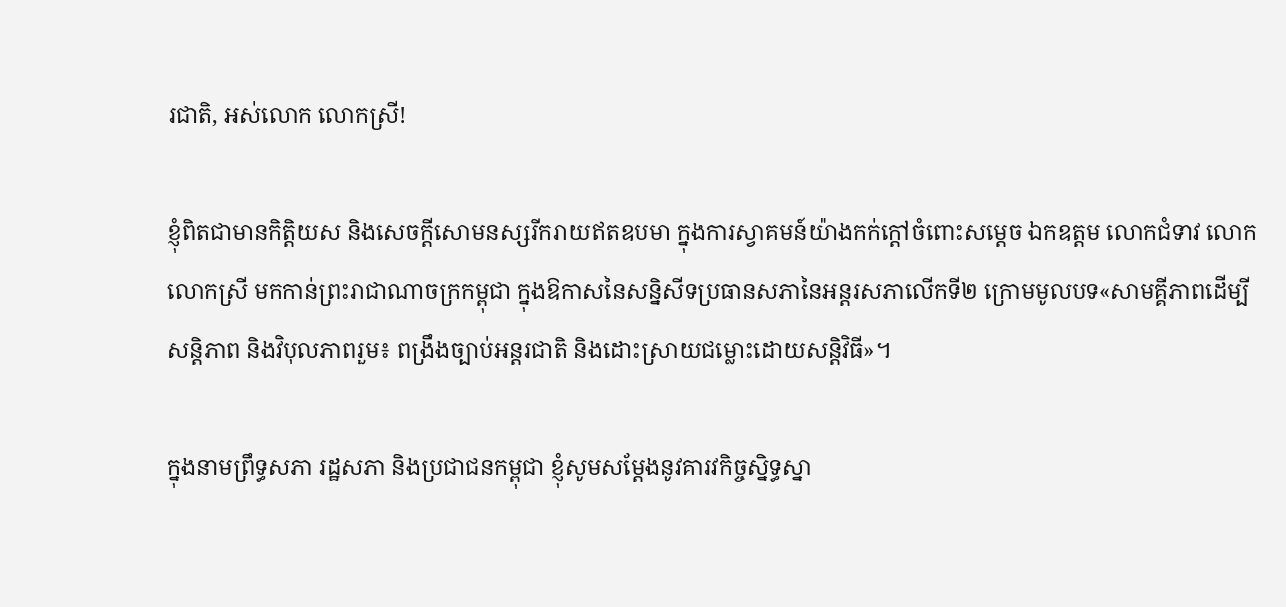រជាតិ, អស់លោក លោកស្រី!

ខ្ញុំពិតជាមានកិត្តិយស និងសេចក្តីសោមនស្សរីករាយឥតឧបមា ក្នុងការស្វាគមន៍យ៉ាងកក់ក្តៅចំពោះសម្តេច ឯកឧត្តម លោកជំទាវ លោក លោកស្រី មកកាន់ព្រះរាជាណាចក្រកម្ពុជា ក្នុងឱកាសនៃសន្និសីទប្រធានសភានៃអន្តរសភាលើកទី២ ក្រោមមូលបទ«សាមគ្គីភាពដើម្បីសន្តិភាព និងវិបុលភាពរួម៖ ពង្រឹងច្បាប់អន្តរជាតិ និងដោះស្រាយជម្លោះដោយសន្តិវិធី»។

ក្នុងនាមព្រឹទ្ធសភា រដ្ឋសភា និងប្រជាជនកម្ពុជា ខ្ញុំសូមសម្តែងនូវគារវកិច្ចស្និទ្ធស្នា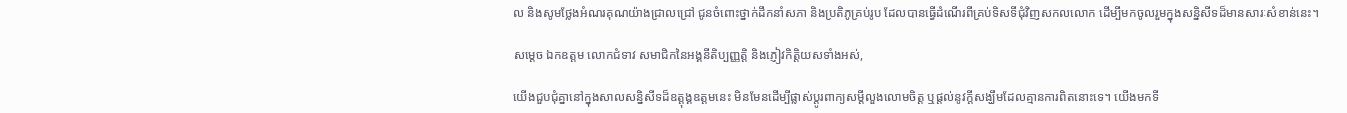ល និងសូមថ្លែងអំណរគុណយ៉ាងជ្រាលជ្រៅ ជូនចំពោះថ្នាក់ដឹកនាំសភា និងប្រតិភូគ្រប់រូប ដែលបានធ្វើដំណើរពីគ្រប់ទិសទីជុំវិញសកលលោក ដើម្បីមកចូលរួមក្នុងសន្និសីទដ៏មានសារៈសំខាន់នេះ។

សម្តេច ឯកឧត្តម លោកជំទាវ សមាជិកនៃអង្គនីតិប្បញ្ញត្តិ និងភ្ញៀវកិត្តិយសទាំងអស់,

យើងជួបជុំគ្នានៅក្នុងសាលសន្និសីទដ៏ឧត្តុង្គឧត្តមនេះ មិនមែនដើម្បីផ្លាស់ប្តូរពាក្យសម្តីលួងលោមចិត្ត ឬផ្តល់នូវក្តីសង្ឃឹមដែលគ្មានការពិតនោះទេ។ យើងមកទី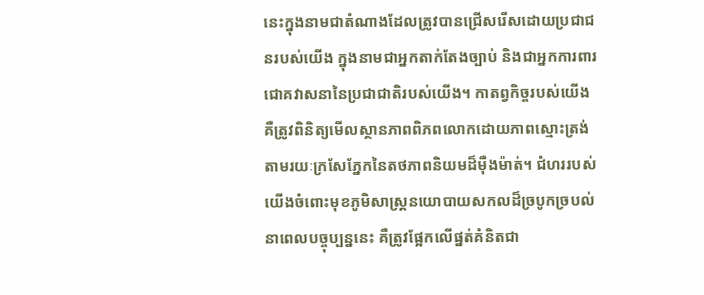នេះក្នុងនាមជាតំណាងដែលត្រូវបានជ្រើសរើសដោយប្រជាជនរបស់យើង ក្នុងនាមជាអ្នកតាក់តែងច្បាប់ និងជាអ្នកការពារជោគវាសនានៃប្រជាជាតិរបស់យើង។ កាតព្វកិច្ចរបស់យើង គឺត្រូវពិនិត្យមើលស្ថានភាពពិភពលោកដោយភាពស្មោះត្រង់ តាមរយៈក្រសែភ្នែកនៃតថភាពនិយមដ៏ម៉ឺងម៉ាត់។ ជំហររបស់យើងចំពោះមុខភូមិសាស្ត្រនយោបាយសកលដ៏ច្របូកច្របល់នាពេលបច្ចុប្បន្ននេះ គឺត្រូវផ្អែកលើផ្នត់គំនិតជា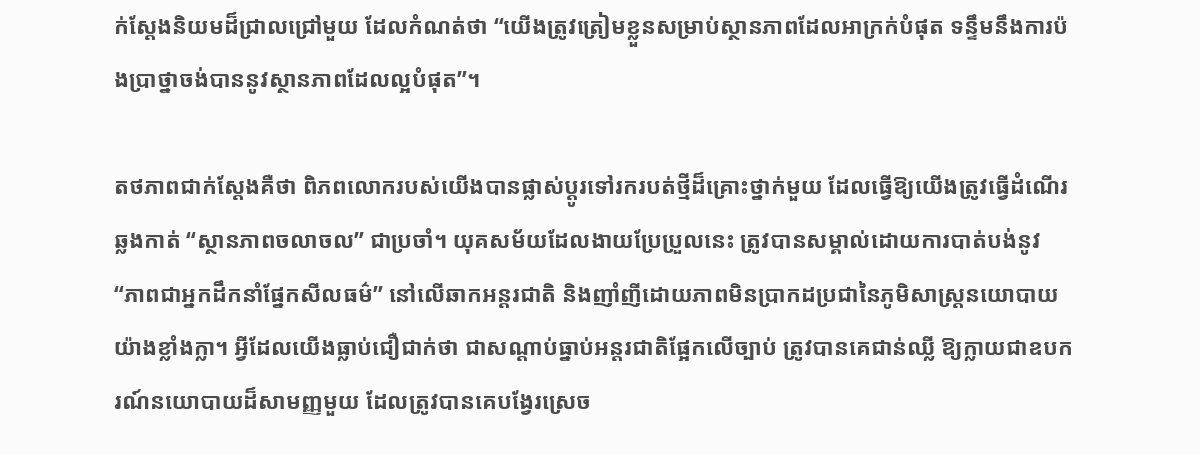ក់ស្តែងនិយមដ៏ជ្រាលជ្រៅមួយ ដែលកំណត់ថា “យើងត្រូវត្រៀមខ្លួនសម្រាប់ស្ថានភាពដែលអាក្រក់បំផុត ទន្ទឹមនឹងការប៉ងប្រាថ្នាចង់បាននូវស្ថានភាពដែលល្អបំផុត”។

តថភាពជាក់ស្តែងគឺថា ពិភពលោករបស់យើងបានផ្លាស់ប្តូរទៅរករបត់ថ្មីដ៏គ្រោះថ្នាក់មួយ ដែលធ្វើឱ្យយើងត្រូវធ្វើដំណើរឆ្លងកាត់ “ស្ថានភាពចលាចល” ជាប្រចាំ។ យុគសម័យដែលងាយប្រែប្រួលនេះ ត្រូវបានសម្គាល់ដោយការបាត់បង់នូវ “ភាពជាអ្នកដឹកនាំផ្នែកសីលធម៌” នៅលើឆាកអន្តរជាតិ និងញាំញីដោយភាពមិនប្រាកដប្រជានៃភូមិសាស្ត្រនយោបាយយ៉ាងខ្លាំងក្លា។ អ្វីដែលយើងធ្លាប់ជឿជាក់ថា ជាសណ្តាប់ធ្នាប់អន្តរជាតិផ្អែកលើច្បាប់ ត្រូវបានគេជាន់ឈ្លី ឱ្យក្លាយជាឧបករណ៍នយោបាយដ៏សាមញ្ញមួយ ដែលត្រូវបានគេបង្វែរស្រេច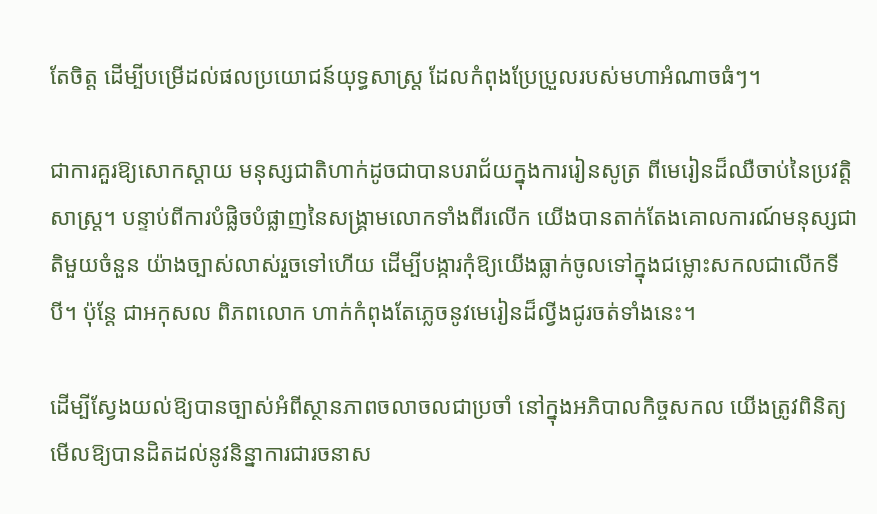តែចិត្ត ដើម្បីបម្រើដល់ផលប្រយោជន៍យុទ្ធសាស្ត្រ ដែលកំពុងប្រែប្រួលរបស់មហាអំណាចធំៗ។

ជាការគួរឱ្យសោកស្តាយ មនុស្សជាតិហាក់ដូចជាបានបរាជ័យក្នុងការរៀនសូត្រ ពីមេរៀនដ៏ឈឺចាប់នៃប្រវត្តិសាស្ត្រ។ បន្ទាប់ពីការបំផ្លិចបំផ្លាញនៃសង្គ្រាមលោកទាំងពីរលើក យើងបានតាក់តែងគោលការណ៍មនុស្សជាតិមួយចំនួន យ៉ាងច្បាស់លាស់រួចទៅហើយ ដើម្បីបង្ការកុំឱ្យយើងធ្លាក់ចូលទៅក្នុងជម្លោះសកលជាលើកទីបី។ ប៉ុន្តែ ជាអកុសល ពិភពលោក ហាក់កំពុងតែភ្លេចនូវមេរៀនដ៏ល្វីងជូរចត់ទាំងនេះ។

ដើម្បីស្វែងយល់ឱ្យបានច្បាស់អំពីស្ថានភាពចលាចលជាប្រចាំ នៅក្នុងអភិបាលកិច្ចសកល យើងត្រូវពិនិត្យមើលឱ្យបានដិតដល់នូវនិន្នាការជារចនាស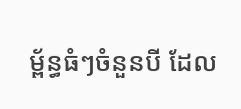ម្ព័ន្ធធំៗចំនួនបី ដែល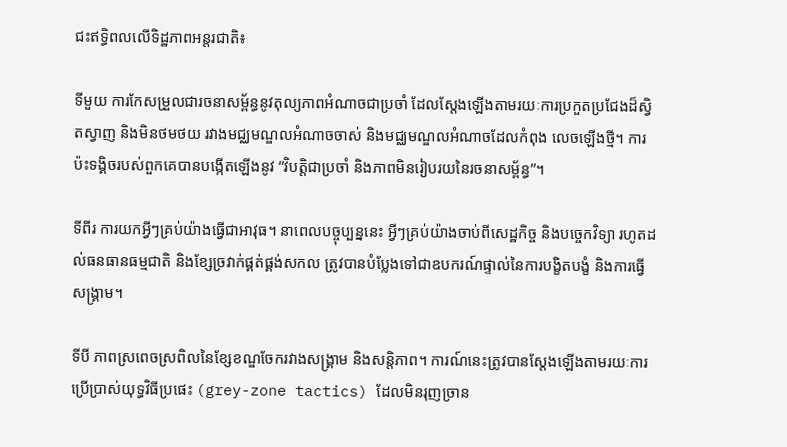ជះឥទ្ធិពលលើទិដ្ឋភាពអន្តរជាតិ៖

ទីមួយ ការកែសម្រួលជារចនាសម្ព័ន្ធនូវតុល្យភាពអំណាចជាប្រចាំ ដែលស្តែងឡើងតាមរយៈការប្រកួតប្រជែងដ៏ស្វិតស្វាញ និងមិនថមថយ រវាងមជ្ឈមណ្ឌលអំណាចចាស់ និងមជ្ឈមណ្ឌលអំណាចដែលកំពុង លេចឡើងថ្មី។ ការប៉ះទង្គិចរបស់ពួកគេបានបង្កើតឡើងនូវ “វិបត្តិជាប្រចាំ និងភាពមិនរៀបរយនៃរចនាសម្ព័ន្ធ”។

ទីពីរ ការយកអ្វីៗគ្រប់យ៉ាងធ្វើជាអាវុធ។ នាពេលបច្ចុប្បន្ននេះ អ្វីៗគ្រប់យ៉ាងចាប់ពីសេដ្ឋកិច្ច និងបច្ចេកវិទ្យា រហូតដល់ធនធានធម្មជាតិ និងខ្សែច្រវាក់ផ្គត់ផ្គង់សកល ត្រូវបានបំប្លែងទៅជាឧបករណ៍ផ្ទាល់នៃការបង្ខិតបង្ខំ និងការធ្វើសង្គ្រាម។

ទីបី ភាពស្រពេចស្រពិលនៃខ្សែខណ្ឌចែករវាងសង្គ្រាម និងសន្តិភាព។ ការណ៍នេះត្រូវបានស្តែងឡើងតាមរយៈការប្រើប្រាស់យុទ្ធវិធីប្រផេះ (grey-zone tactics) ដែលមិនរុញច្រាន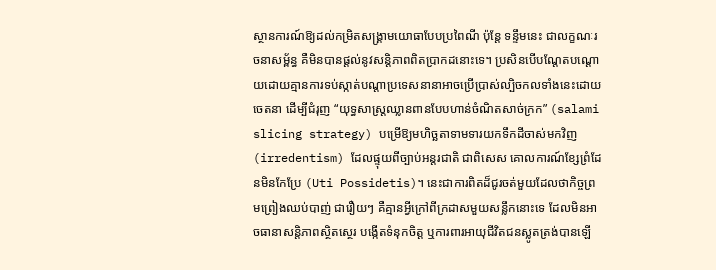ស្ថានការណ៍ឱ្យដល់កម្រិតសង្គ្រាមយោធាបែបប្រពៃណី ប៉ុន្តែ ទន្ទឹមនេះ ជាលក្ខណៈរចនាសម្ព័ន្ធ គឺមិនបានផ្តល់នូវសន្តិភាពពិតប្រាកដនោះទេ។ ប្រសិនបើបណ្តែតបណ្តោយដោយគ្មានការទប់ស្កាត់បណ្តាប្រទេសនានាអាចប្រើប្រាស់ល្បិចកលទាំងនេះដោយចេតនា ដើម្បីជំរុញ “យុទ្ធសាស្ត្រឈ្លានពានបែបហាន់ចំណិតសាច់ក្រក” (salami slicing strategy) បម្រើឱ្យមហិច្ឆតាទាមទារយកទឹកដីចាស់មកវិញ (irredentism) ដែលផ្ទុយពីច្បាប់អន្តរជាតិ ជាពិសេស គោលការណ៍ខ្សែព្រំដែនមិនកែប្រែ (Uti Possidetis)។ នេះជាការពិតដ៏ជូរចត់មួយដែលថាកិច្ចព្រមព្រៀងឈប់បាញ់ ជារឿយៗ គឺគ្មានអ្វីក្រៅពីក្រដាសមួយសន្លឹកនោះទេ ដែលមិនអាចធានាសន្តិភាពស្ថិតស្ថេរ បង្កើតទំនុកចិត្ត ឬការពារអាយុជីវិតជនស្លូតត្រង់បានឡើ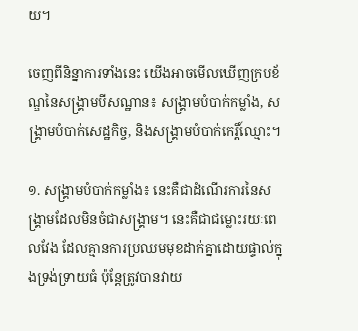យ។

ចេញពីនិន្នាការទាំងនេះ យើងអាចមើលឃើញក្របខ័ណ្ឌនៃសង្គ្រាមបីសណ្ឋាន៖ សង្គ្រាមបំបាក់កម្លាំង, សង្គ្រាមបំបាក់សេដ្ឋកិច្ច, និងសង្គ្រាមបំបាក់កេរ្តិ៍ឈ្មោះ។

១. សង្គ្រាមបំបាក់កម្លាំង៖ នេះគឺជាដំណើរការនៃសង្គ្រាមដែលមិនចំជាសង្គ្រាម។ នេះគឺជាជម្លោះរយៈពេលវែង ដែលគ្មានការប្រឈមមុខដាក់គ្នាដោយផ្ទាល់ក្នុងទ្រង់ទ្រាយធំ ប៉ុន្តែត្រូវបានវាយ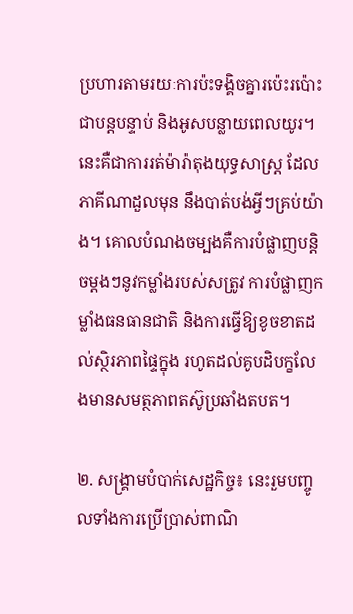ប្រហារតាមរយៈការប៉ះទង្គិចគ្នារប៉េះរប៉ោះ ជាបន្តបន្ទាប់ និងអូសបន្លាយពេលយូរ។ នេះគឺជាការរត់ម៉ារ៉ាតុងយុទ្ធសាស្ត្រ ដែលភាគីណាដួលមុន នឹងបាត់បង់អ្វីៗគ្រប់យ៉ាង។ គោលបំណងចម្បងគឺការបំផ្លាញបន្តិចម្តងៗនូវកម្លាំងរបស់សត្រូវ ការបំផ្លាញកម្លាំងធនធានជាតិ និងការធ្វើឱ្យខូចខាតដល់ស្ថិរភាពផ្ទៃក្នុង រហូតដល់គូបដិបក្ខលែងមានសមត្ថភាពតស៊ូប្រឆាំងតបត។

២. សង្គ្រាមបំបាក់សេដ្ឋកិច្ច៖ នេះរួមបញ្ចូលទាំងការប្រើប្រាស់ពាណិ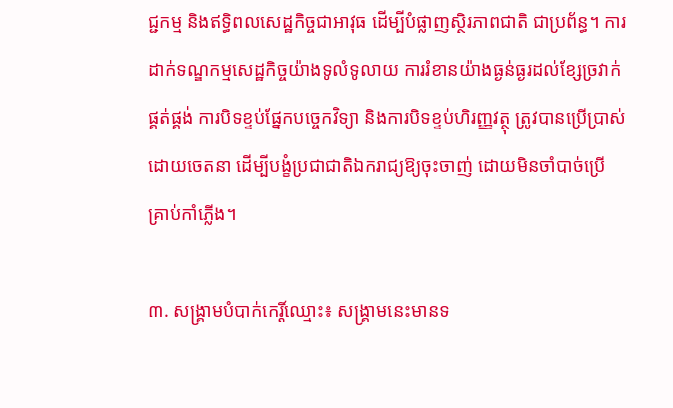ជ្ជកម្ម និងឥទ្ធិពលសេដ្ឋកិច្ចជាអាវុធ ដើម្បីបំផ្លាញស្ថិរភាពជាតិ ជាប្រព័ន្ធ។ ការដាក់ទណ្ឌកម្មសេដ្ឋកិច្ចយ៉ាងទូលំទូលាយ ការរំខានយ៉ាងធ្ងន់ធ្ងរដល់ខ្សែច្រវាក់ផ្គត់ផ្គង់ ការបិទខ្ទប់ផ្នែកបច្ចេកវិទ្យា និងការបិទខ្ទប់ហិរញ្ញវត្ថុ ត្រូវបានប្រើប្រាស់ដោយចេតនា ដើម្បីបង្ខំប្រជាជាតិឯករាជ្យឱ្យចុះចាញ់ ដោយមិនចាំបាច់ប្រើគ្រាប់កាំភ្លើង។

៣. សង្គ្រាមបំបាក់កេរ្តិ៍ឈ្មោះ៖ សង្គ្រាមនេះមានទ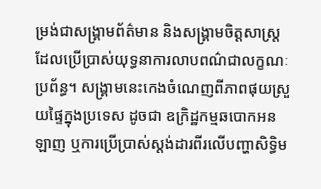ម្រង់ជាសង្គ្រាមព័ត៌មាន និងសង្គ្រាមចិត្តសាស្ត្រ ដែលប្រើប្រាស់យុទ្ធនាការលាបពណ៌ជាលក្ខណៈប្រព័ន្ធ។ សង្គ្រាមនេះកេងចំណេញពីភាពផុយស្រួយផ្ទៃក្នុងប្រទេស ដូចជា ឧក្រិដ្ឋកម្មឆបោកអនឡាញ ឬការប្រើប្រាស់ស្តង់ដារពីរលើបញ្ហាសិទ្ធិម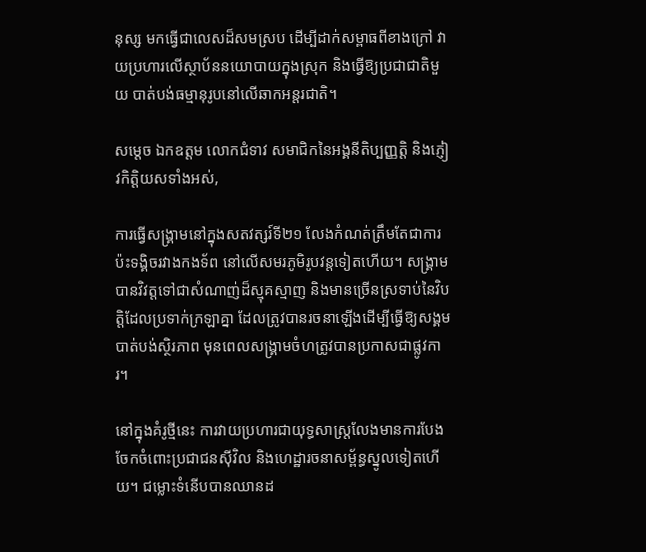នុស្ស មកធ្វើជាលេសដ៏សមស្រប ដើម្បីដាក់សម្ពាធពីខាងក្រៅ វាយប្រហារលើស្ថាប័ននយោបាយក្នុងស្រុក និងធ្វើឱ្យប្រជាជាតិមួយ បាត់បង់ធម្មានុរូបនៅលើឆាកអន្តរជាតិ។

សម្តេច ឯកឧត្តម លោកជំទាវ សមាជិកនៃអង្គនីតិប្បញ្ញត្តិ និងភ្ញៀវកិត្តិយសទាំងអស់,

ការធ្វើសង្គ្រាមនៅក្នុងសតវត្សរ៍ទី២១ លែងកំណត់ត្រឹមតែជាការប៉ះទង្គិចរវាងកងទ័ព នៅលើសមរភូមិរូបវន្តទៀតហើយ។ សង្គ្រាមបានវិវត្តទៅជាសំណាញ់ដ៏ស្មុគស្មាញ និងមានច្រើនស្រទាប់នៃវិបត្តិដែលប្រទាក់ក្រឡាគ្នា ដែលត្រូវបានរចនាឡើងដើម្បីធ្វើឱ្យសង្គម បាត់បង់ស្ថិរភាព មុនពេលសង្គ្រាមចំហត្រូវបានប្រកាសជាផ្លូវការ។

នៅក្នុងគំរូថ្មីនេះ ការវាយប្រហារជាយុទ្ធសាស្រ្តលែងមានការបែងចែកចំពោះប្រជាជនស៊ីវិល និងហេដ្ឋារចនាសម្ព័ន្ធស្នូលទៀតហើយ។ ជម្លោះទំនើបបានឈានដ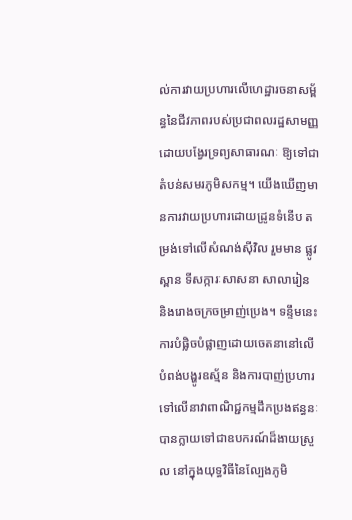ល់ការវាយប្រហារលើហេដ្ឋារចនាសម្ព័ន្ធនៃជីវភាពរបស់ប្រជាពលរដ្ឋសាមញ្ញ ដោយបង្វែរទ្រព្យសាធារណៈ ឱ្យទៅជាតំបន់សមរភូមិសកម្ម។ យើងឃើញមានការវាយប្រហារដោយដ្រូនទំនើប តម្រង់ទៅលើសំណង់ស៊ីវិល រួមមាន ផ្លូវ ស្ពាន ទីសក្ការៈសាសនា សាលារៀន និងរោងចក្រចម្រាញ់ប្រេង។ ទន្ទឹមនេះ ការបំផ្លិចបំផ្លាញដោយចេតនានៅលើបំពង់បង្ហូរឧស្ម័ន និងការបាញ់ប្រហារទៅលើនាវាពាណិជ្ជកម្មដឹកប្រងឥន្ធនៈ បានក្លាយទៅជាឧបករណ៍ដ៏ងាយស្រួល នៅក្នុងយុទ្ធវិធីនៃល្បែងភូមិ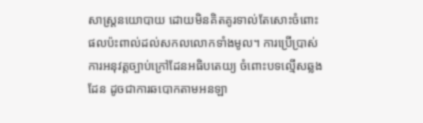សាស្ត្រនយោបាយ ដោយមិនគិតគូរទាល់តែសោះចំពោះផលប៉ះពាល់ដល់សកលលោកទាំងមូល។ ការប្រើប្រាស់ការអនុវត្តច្បាប់ក្រៅដែនអធិបតេយ្យ ចំពោះបទល្មើសឆ្លងដែន ដូចជាការឆបោកតាមអនឡា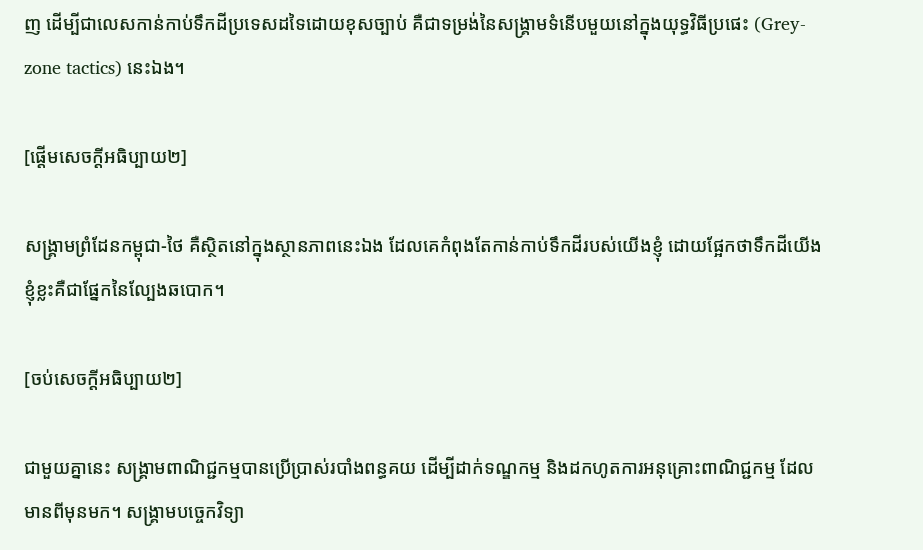ញ ដើម្បីជាលេសកាន់កាប់ទឹកដីប្រទេសដទៃដោយខុសច្បាប់ គឺជាទម្រង់នៃសង្គ្រាមទំនើបមួយនៅក្នុងយុទ្ធវិធីប្រផេះ (Grey-zone tactics) នេះឯង។

[ផ្ដើមសេចក្ដីអធិប្បាយ២]

សង្រ្គាមព្រំដែនកម្ពុជា-ថៃ គឺស្ថិតនៅក្នុងស្ថានភាពនេះឯង ដែលគេកំពុងតែកាន់កាប់ទឹកដីរបស់យើងខ្ញុំ ដោយផ្អែកថាទឹកដីយើងខ្ញុំខ្លះគឺជាផ្នែកនៃល្បែងឆបោក។

[ចប់សេចក្ដីអធិប្បាយ២]

ជាមួយគ្នានេះ សង្គ្រាមពាណិជ្ជកម្មបានប្រើប្រាស់របាំងពន្ធគយ ដើម្បីដាក់ទណ្ឌកម្ម និងដកហូតការអនុគ្រោះពាណិជ្ជកម្ម ដែលមានពីមុនមក។ សង្គ្រាមបច្ចេកវិទ្យា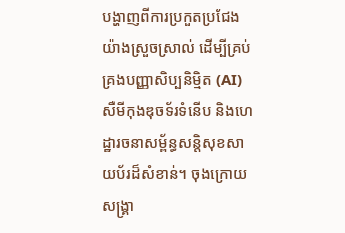បង្ហាញពីការប្រកួតប្រជែងយ៉ាងស្រួចស្រាល់ ដើម្បីគ្រប់គ្រងបញ្ញាសិប្បនិម្មិត (AI) សឺមីកុងឌុចទ័រទំនើប និងហេដ្ឋារចនាសម្ព័ន្ធសន្តិសុខសាយប័រដ៏សំខាន់។ ចុងក្រោយ សង្គ្រា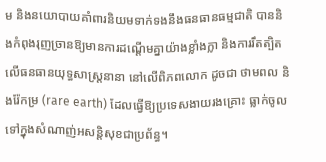ម និងនយោបាយគាំពារនិយមទាក់ទងនឹងធនធានធម្មជាតិ បាននិងកំពុងរុញច្រានឱ្យមានការដណ្តើមគ្នាយ៉ាងខ្លាំងក្លា និងការរឹតត្បិតលើធនធានយុទ្ធសាស្ត្រនានា នៅលើពិភពលោក ដូចជា ថាមពល និងរ៉ែកម្រ (rare earth) ដែលធ្វើឱ្យប្រទេសងាយរងគ្រោះ ធ្លាក់ចូលទៅក្នុងសំណាញ់អសន្តិសុខជាប្រព័ន្ធ។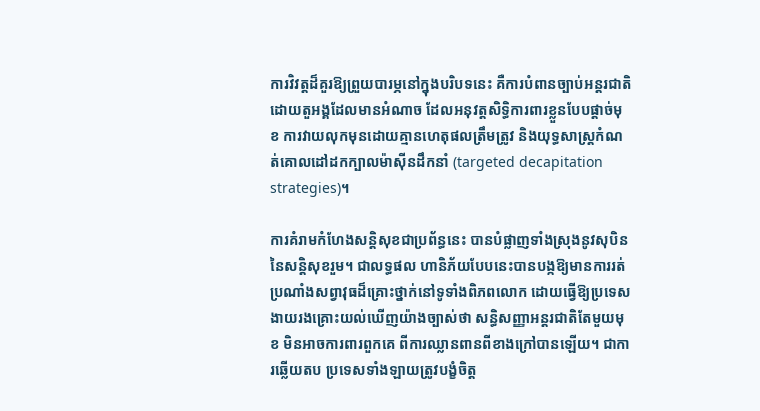ការវិវត្តដ៏គួរឱ្យព្រួយបារម្ភនៅក្នុងបរិបទនេះ គឺការបំពានច្បាប់អន្តរជាតិដោយតួអង្គដែលមានអំណាច ដែលអនុវត្តសិទ្ធិការពារខ្លួនបែបផ្តាច់មុខ ការវាយលុកមុនដោយគ្មានហេតុផលត្រឹមត្រូវ និងយុទ្ធសាស្ត្រកំណត់គោលដៅដកក្បាលម៉ាស៊ីនដឹកនាំ (targeted decapitation strategies)។

ការគំរាមកំហែងសន្តិសុខជាប្រព័ន្ធនេះ បានបំផ្លាញទាំងស្រុងនូវសុបិននៃសន្តិសុខរួម។ ជាលទ្ធផល ហានិភ័យបែបនេះបានបង្កឱ្យមានការរត់ប្រណាំងសព្វាវុធដ៏គ្រោះថ្នាក់នៅទូទាំងពិភពលោក ដោយធ្វើឱ្យប្រទេសងាយរងគ្រោះយល់ឃើញយ៉ាងច្បាស់ថា សន្ធិសញ្ញាអន្តរជាតិតែមួយមុខ មិនអាចការពារពួកគេ ពីការឈ្លានពានពីខាងក្រៅបានឡើយ។ ជាការឆ្លើយតប ប្រទេសទាំងឡាយត្រូវបង្ខំចិត្ត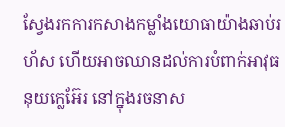ស្វែងរកការកសាងកម្លាំងយោធាយ៉ាងឆាប់រហ័ស ហើយអាចឈានដល់ការបំពាក់អាវុធនុយក្លេអ៊ែរ នៅក្នុងរចនាស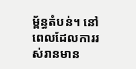ម្ព័ន្ធតំបន់។ នៅពេលដែលការរស់រានមាន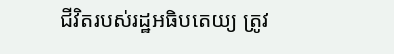ជីវិតរបស់រដ្ឋអធិបតេយ្យ ត្រូវ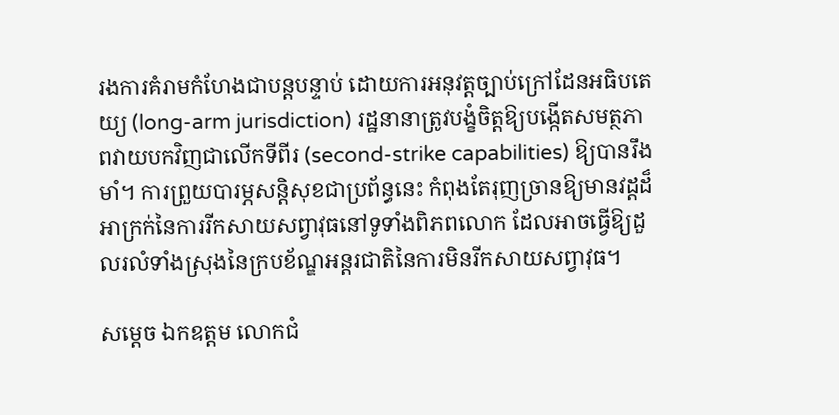រងការគំរាមកំហែងជាបន្តបន្ទាប់ ដោយការអនុវត្តច្បាប់ក្រៅដែនអធិបតេយ្យ (long-arm jurisdiction) រដ្ឋនានាត្រូវបង្ខំចិត្តឱ្យបង្កើតសមត្ថភាពវាយបកវិញជាលើកទីពីរ (second-strike capabilities) ឱ្យបានរឹងមាំ។ ការព្រួយបារម្ភសន្តិសុខជាប្រព័ន្ធនេះ កំពុងតែរុញច្រានឱ្យមានវដ្តដ៏អាក្រក់នៃការរីកសាយសព្វាវុធនៅទូទាំងពិភពលោក ដែលអាចធ្វើឱ្យដួលរលំទាំងស្រុងនៃក្របខ័ណ្ឌអន្តរជាតិនៃការមិនរីកសាយសព្វាវុធ។

សម្តេច ឯកឧត្តម លោកជំ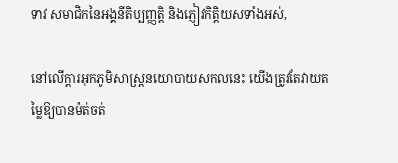ទាវ សមាជិកនៃអង្គនីតិប្បញ្ញត្តិ និងភ្ញៀវកិត្តិយសទាំងអស់,

នៅលើក្តារអុកភូមិសាស្ត្រនយោបាយសកលនេះ យើងត្រូវតែវាយតម្លៃឱ្យបានម៉ត់ចត់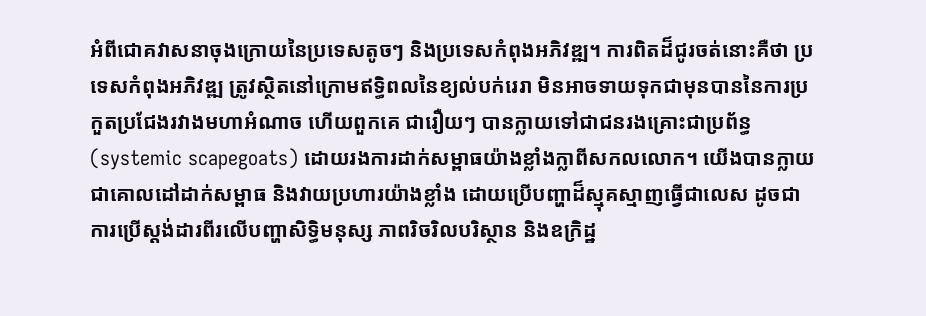អំពីជោគវាសនាចុងក្រោយនៃប្រទេសតូចៗ និងប្រទេសកំពុងអភិវឌ្ឍ។ ការពិតដ៏ជូរចត់នោះគឺថា ប្រទេសកំពុងអភិវឌ្ឍ ត្រូវស្ថិតនៅក្រោមឥទ្ធិពលនៃខ្យល់បក់រេរា មិនអាចទាយទុកជាមុនបាននៃការប្រកួតប្រជែងរវាងមហាអំណាច ហើយពួកគេ ជារឿយៗ បានក្លាយទៅជាជនរងគ្រោះជាប្រព័ន្ធ (systemic scapegoats) ដោយរងការដាក់សម្ពាធយ៉ាងខ្លាំងក្លាពីសកលលោក។ យើងបានក្លាយជាគោលដៅដាក់សម្ពាធ និងវាយប្រហារយ៉ាងខ្លាំង ដោយប្រើបញ្ហាដ៏ស្មុគស្មាញធ្វើជាលេស ដូចជា ការប្រើស្តង់ដារពីរលើបញ្ហាសិទ្ធិមនុស្ស ភាពរិចរិលបរិស្ថាន និងឧក្រិដ្ឋ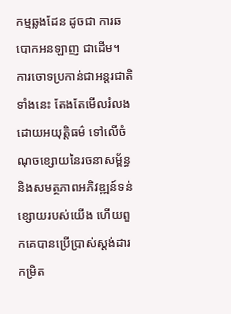កម្មឆ្លងដែន ដូចជា ការឆបោកអនឡាញ ជាដើម។ ការចោទប្រកាន់ជាអន្តរជាតិទាំងនេះ តែងតែមើលរំលងដោយអយុត្តិធម៌ ទៅលើចំណុចខ្សោយនៃរចនាសម្ព័ន្ធ និងសមត្ថភាពអភិវឌ្ឍន៍ទន់ខ្សោយរបស់យើង ហើយពួកគេបានប្រើប្រាស់ស្តង់ដារកម្រិត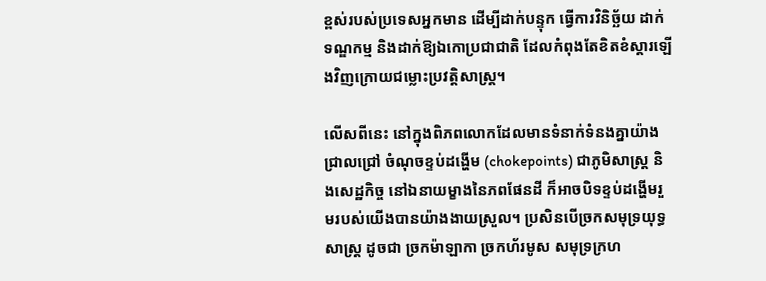ខ្ពស់របស់ប្រទេសអ្នកមាន ដើម្បីដាក់បន្ទុក ធ្វើការវិនិច្ឆ័យ ដាក់ទណ្ឌកម្ម និងដាក់ឱ្យឯកោប្រជាជាតិ ដែលកំពុងតែខិតខំស្ដារឡើងវិញក្រោយជម្លោះប្រវត្តិសាស្ត្រ។

លើសពីនេះ នៅក្នុងពិភពលោកដែលមានទំនាក់ទំនងគ្នាយ៉ាងជ្រាលជ្រៅ ចំណុចខ្ទប់ដង្ហើម (chokepoints) ជាភូមិសាស្ត្រ និងសេដ្ឋកិច្ច នៅឯនាយម្ខាងនៃភពផែនដី ក៏អាចបិទខ្ទប់ដង្ហើមរួមរបស់យើងបានយ៉ាងងាយស្រួល។ ប្រសិនបើច្រកសមុទ្រយុទ្ធសាស្ត្រ ដូចជា ច្រកម៉ាឡាកា ច្រកហ័រមូស សមុទ្រក្រហ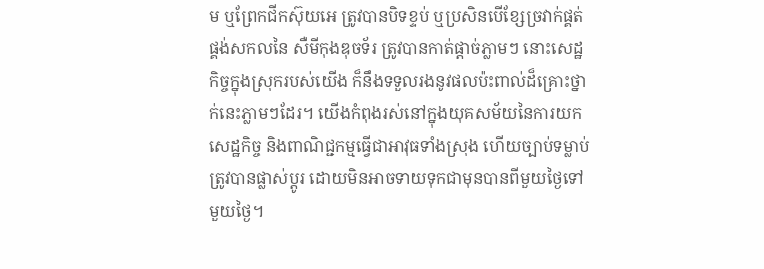ម ឬព្រែកជីកស៊ុយអេ ត្រូវបានបិទខ្ទប់ ឬប្រសិនបើខ្សែច្រវាក់ផ្គត់ផ្គង់សកលនៃ សឺមីកុងឌុចទ័រ ត្រូវបានកាត់ផ្តាច់ភ្លាមៗ នោះសេដ្ឋកិច្ចក្នុងស្រុករបស់យើង ក៏នឹងទទួលរងនូវផលប៉ះពាល់ដ៏គ្រោះថ្នាក់នេះភ្លាមៗដែរ។ យើងកំពុងរស់នៅក្នុងយុគសម័យនៃការយកសេដ្ឋកិច្ច និងពាណិជ្ជកម្មធ្វើជាអាវុធទាំងស្រុង ហើយច្បាប់ទម្លាប់ត្រូវបានផ្លាស់ប្តូរ ដោយមិនអាចទាយទុកជាមុនបានពីមួយថ្ងៃទៅមួយថ្ងៃ។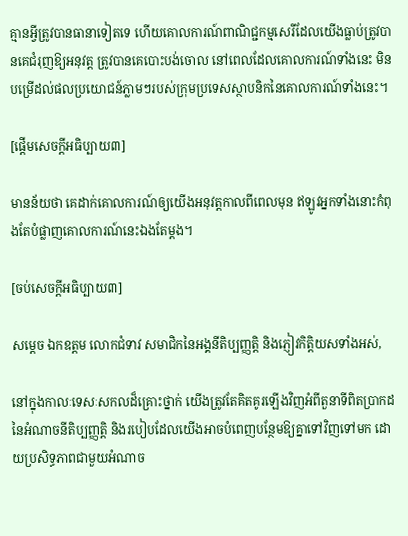គ្មានអ្វីត្រូវបានធានាទៀតទេ ហើយគោលការណ៍ពាណិជ្ជកម្មសេរីដែលយើងធ្លាប់ត្រូវបានគេជំរុញឱ្យអនុវត្ត ត្រូវបានគេបោះបង់ចោល នៅពេលដែលគោលការណ៍ទាំងនេះ មិនបម្រើដល់ផលប្រយោជន៍ភ្លាមៗរបស់ក្រុមប្រទេសស្ថាបនិកនៃគោលការណ៍ទាំងនេះ។

[ផ្ដើមសេចក្ដីអធិប្បាយ៣]

មានន័យថា គេដាក់គោលការណ៍ឲ្យយើងអនុវត្តកាលពីពេលមុន ឥឡូវអ្នកទាំងនោះកំពុងតែបំផ្លាញគោលការណ៍នេះឯងតែម្ដង។

[ចប់សេចក្ដីអធិប្បាយ៣]

សម្តេច ឯកឧត្តម លោកជំទាវ សមាជិកនៃអង្គនីតិប្បញ្ញត្តិ និងភ្ញៀវកិត្តិយសទាំងអស់,

នៅក្នុងកាលៈទេសៈសកលដ៏គ្រោះថ្នាក់ យើងត្រូវតែគិតគូរឡើងវិញអំពីតួនាទីពិតប្រាកដនៃអំណាចនីតិប្បញ្ញត្តិ និងរបៀបដែលយើងអាចបំពេញបន្ថែមឱ្យគ្នាទៅវិញទៅមក ដោយប្រសិទ្ធភាពជាមួយអំណាច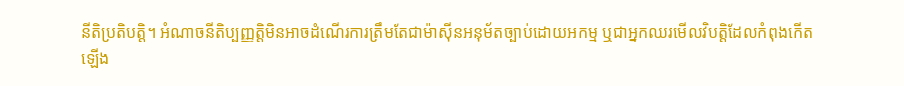នីតិប្រតិបត្តិ។ អំណាចនីតិប្បញ្ញត្តិមិនអាចដំណើរការត្រឹមតែជាម៉ាស៊ីនអនុម័តច្បាប់ដោយអកម្ម ឬជាអ្នកឈរមើលវិបត្តិដែលកំពុងកើតឡើង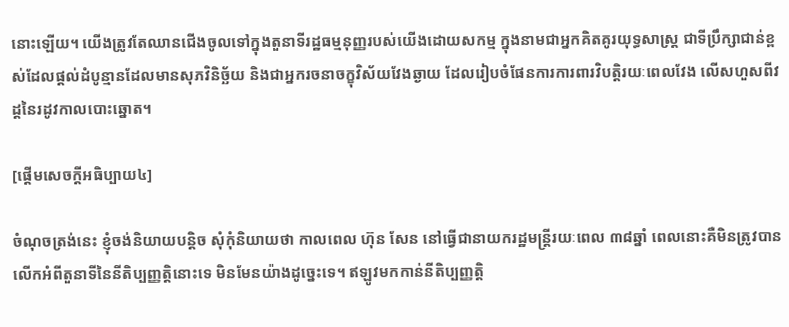នោះឡើយ។ យើងត្រូវតែឈានជើងចូលទៅក្នុងតួនាទីរដ្ឋធម្មនុញ្ញរបស់យើងដោយសកម្ម ក្នុងនាមជាអ្នកគិតគូរយុទ្ធសាស្ត្រ ជាទីប្រឹក្សាជាន់ខ្ពស់ដែលផ្តល់ដំបូន្មានដែលមានសុភវិនិច្ឆ័យ និងជាអ្នករចនាចក្ខុវិស័យវែងឆ្ងាយ ដែលរៀបចំផែនការការពារវិបត្តិរយៈពេលវែង លើសហួសពីវដ្តនៃរដូវកាលបោះឆ្នោត។

[ផ្ដើមសេចក្ដីអធិប្បាយ៤]

ចំណុចត្រង់នេះ ខ្ញុំចង់និយាយបន្តិច សុំកុំនិយាយថា កាលពេល ហ៊ុន សែន នៅធ្វើជានាយករដ្ឋមន្រ្តីរយៈពេល ៣៨ឆ្នាំ ពេលនោះគឺមិនត្រូវបានលើកអំពីតួនាទីនៃនីតិប្បញ្ញត្តិនោះទេ មិនមែនយ៉ាងដូច្នេះទេ។ ឥឡូវមកកាន់នីតិប្បញ្ញត្តិ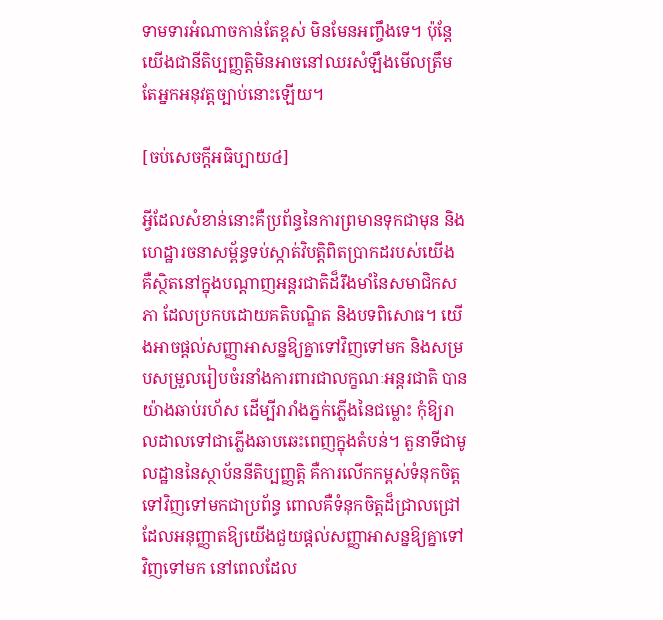ទាមទារអំណាចកាន់តែខ្ពស់ មិនមែនអញ្ចឹងទេ។ ប៉ុន្តែ យើងជានីតិប្បញ្ញត្តិមិនអាចនៅឈរសំឡឹងមើលត្រឹមតែអ្នកអនុវត្តច្បាប់នោះឡើយ។

[ចប់សេចក្ដីអធិប្បាយ៤]

អ្វីដែលសំខាន់នោះគឺប្រព័ន្ធនៃការព្រមានទុកជាមុន និងហេដ្ឋារចនាសម្ព័ន្ធទប់ស្កាត់វិបត្តិពិតប្រាកដរបស់យើង គឺស្ថិតនៅក្នុងបណ្តាញអន្តរជាតិដ៏រឹងមាំនៃសមាជិកសភា ដែលប្រកបដោយគតិបណ្ឌិត និងបទពិសោធ។ យើងអាចផ្តល់សញ្ញាអាសន្នឱ្យគ្នាទៅវិញទៅមក និងសម្របសម្រួលរៀបចំរនាំងការពារជាលក្ខណៈអន្តរជាតិ បានយ៉ាងឆាប់រហ័ស ដើម្បីរារាំងភ្នក់ភ្លើងនៃជម្លោះ កុំឱ្យរាលដាលទៅជាភ្លើងឆាបឆេះពេញក្នុងតំបន់។ តួនាទីជាមូលដ្ឋាននៃស្ថាប័ននីតិប្បញ្ញត្តិ គឺការលើកកម្ពស់ទំនុកចិត្តទៅវិញទៅមកជាប្រព័ន្ធ ពោលគឺទំនុកចិត្តដ៏ជ្រាលជ្រៅ ដែលអនុញ្ញាតឱ្យយើងជួយផ្តល់សញ្ញាអាសន្នឱ្យគ្នាទៅវិញទៅមក នៅពេលដែល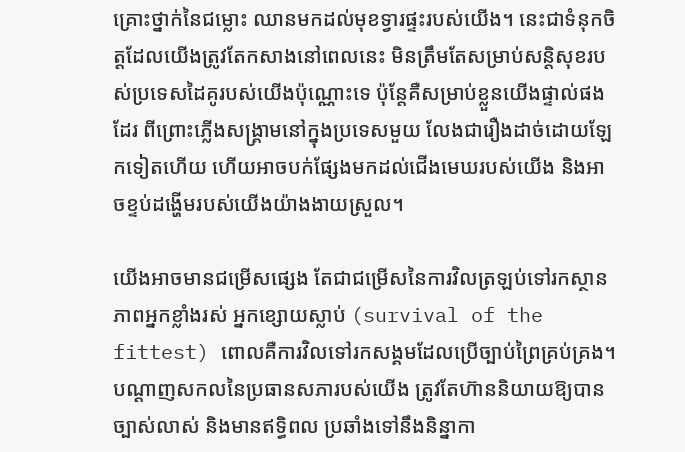គ្រោះថ្នាក់នៃជម្លោះ ឈានមកដល់មុខទ្វារផ្ទះរបស់យើង។ នេះជាទំនុកចិត្តដែលយើងត្រូវតែកសាងនៅពេលនេះ មិនត្រឹមតែសម្រាប់សន្តិសុខរបស់ប្រទេសដៃគូរបស់យើងប៉ុណ្ណោះទេ ប៉ុន្តែគឺសម្រាប់ខ្លួនយើងផ្ទាល់ផងដែរ ពីព្រោះភ្លើងសង្គ្រាមនៅក្នុងប្រទេសមួយ លែងជារឿងដាច់ដោយឡែកទៀតហើយ ហើយអាចបក់ផ្សែងមកដល់ជើងមេឃរបស់យើង និងអាចខ្ទប់ដង្ហើមរបស់យើងយ៉ាងងាយស្រួល។

យើងអាចមានជម្រើសផ្សេង តែជាជម្រើសនៃការវិលត្រឡប់ទៅរកស្ថានភាពអ្នកខ្លាំងរស់ អ្នកខ្សោយស្លាប់ (survival of the fittest) ពោលគឺការវិលទៅរកសង្គមដែលប្រើច្បាប់ព្រៃគ្រប់គ្រង។ បណ្តាញសកលនៃប្រធានសភារបស់យើង ត្រូវតែហ៊ាននិយាយឱ្យបានច្បាស់លាស់ និងមានឥទ្ធិពល ប្រឆាំងទៅនឹងនិន្នាកា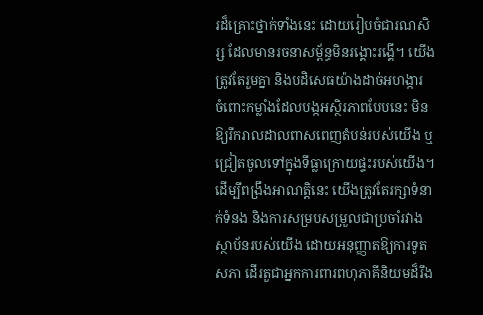រដ៏គ្រោះថ្នាក់ទាំងនេះ ដោយរៀបចំជារណសិរ្ស ដែលមានរចនាសម្ព័ន្ធមិនរង្គោះរង្គើ។ យើងត្រូវតែរួមគ្នា និងបដិសេធយ៉ាងដាច់អហង្ការ ចំពោះកម្លាំងដែលបង្កអស្ថិរភាពបែបនេះ មិនឱ្យរីករាលដាលពាសពេញតំបន់របស់យើង ឬជ្រៀតចូលទៅក្នុងទីធ្លាក្រោយផ្ទះរបស់យើង។ ដើម្បីពង្រឹងអាណត្តិនេះ យើងត្រូវតែរក្សាទំនាក់ទំនង និងការសម្របសម្រួលជាប្រចាំរវាងស្ថាប័នរបស់យើង ដោយអនុញ្ញាតឱ្យការទូតសភា ដើរតួជាអ្នកការពារពហុភាគីនិយមដ៏រឹង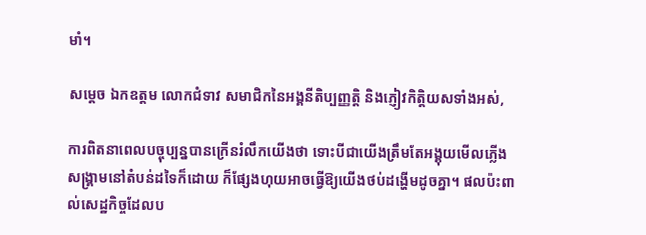មាំ។

សម្តេច ឯកឧត្តម លោកជំទាវ សមាជិកនៃអង្គនីតិប្បញ្ញត្តិ និងភ្ញៀវកិត្តិយសទាំងអស់,

ការពិតនាពេលបច្ចុប្បន្នបានក្រើនរំលឹកយើងថា ទោះបីជាយើងត្រឹមតែអង្គុយមើលភ្លើងសង្គ្រាមនៅតំបន់ដទៃក៏ដោយ ក៏ផ្សែងហុយអាចធ្វើឱ្យយើងថប់ដង្ហើមដូចគ្នា។ ផលប៉ះពាល់សេដ្ឋកិច្ចដែលប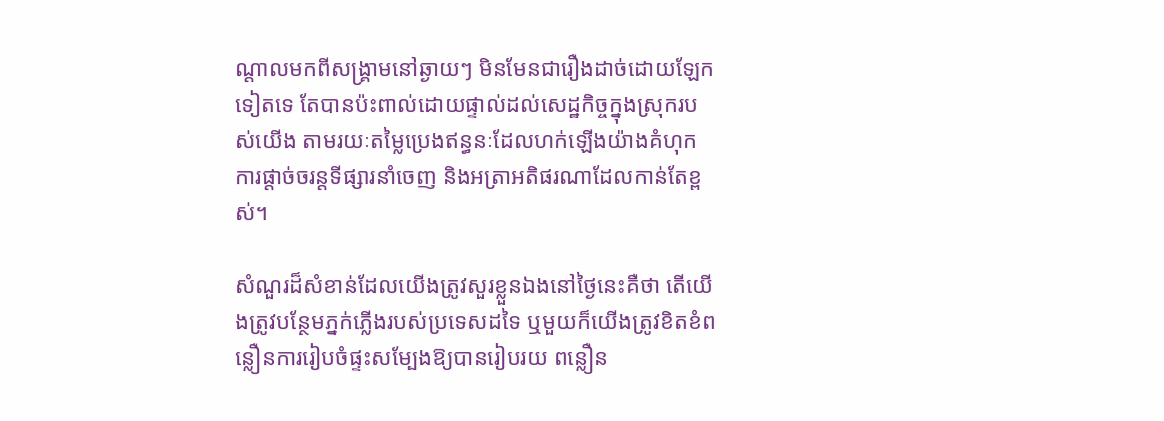ណ្តាលមកពីសង្គ្រាមនៅឆ្ងាយៗ មិនមែនជារឿងដាច់ដោយឡែកទៀតទេ តែបានប៉ះពាល់ដោយផ្ទាល់ដល់សេដ្ឋកិច្ចក្នុងស្រុករបស់យើង តាមរយៈតម្លៃប្រេងឥន្ធនៈដែលហក់ឡើងយ៉ាងគំហុក ការផ្តាច់ចរន្តទីផ្សារនាំចេញ និងអត្រាអតិផរណាដែលកាន់តែខ្ពស់។

សំណួរដ៏សំខាន់ដែលយើងត្រូវសួរខ្លួនឯងនៅថ្ងៃនេះគឺថា តើយើងត្រូវបន្ថែមភ្នក់ភ្លើងរបស់ប្រទេសដទៃ ឬមួយក៏យើងត្រូវខិតខំពន្លឿនការរៀបចំផ្ទះសម្បែងឱ្យបានរៀបរយ ពន្លឿន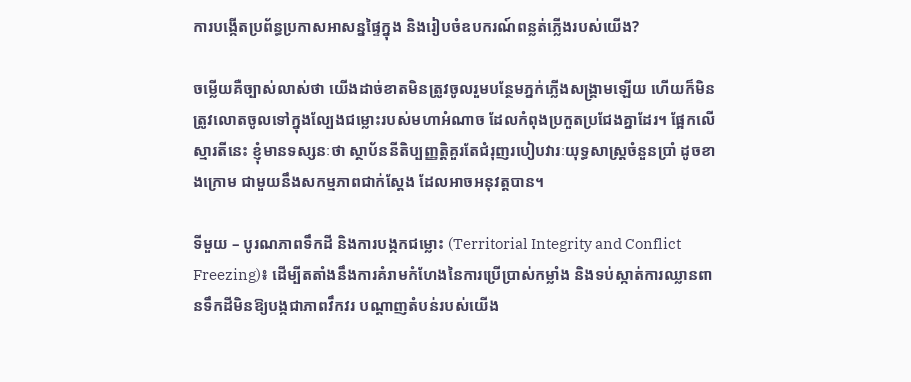ការបង្កើតប្រព័ន្ធប្រកាសអាសន្នផ្ទៃក្នុង និងរៀបចំឧបករណ៍ពន្លត់ភ្លើងរបស់យើង?

ចម្លើយគឺច្បាស់លាស់ថា យើងដាច់ខាតមិនត្រូវចូលរួមបន្ថែមភ្នក់ភ្លើងសង្គ្រាមឡើយ ហើយក៏មិនត្រូវលោតចូលទៅក្នុងល្បែងជម្លោះរបស់មហាអំណាច ដែលកំពុងប្រកួតប្រជែងគ្នាដែរ។ ផ្អែកលើស្មារតីនេះ ខ្ញុំមានទស្សនៈថា ស្ថាប័ននីតិប្បញ្ញត្តិគួរតែជំរុញរបៀបវារៈយុទ្ធសាស្ត្រចំនួនប្រាំ ដូចខាងក្រោម ជាមួយនឹងសកម្មភាពជាក់ស្តែង ដែលអាចអនុវត្តបាន។

ទីមួយ – បូរណភាពទឹកដី និងការបង្កកជម្លោះ (Territorial Integrity and Conflict Freezing)៖ ដើម្បីតតាំងនឹងការគំរាមកំហែងនៃការប្រើប្រាស់កម្លាំង និងទប់ស្កាត់ការឈ្លានពានទឹកដីមិនឱ្យបង្កជាភាពវឹកវរ បណ្តាញតំបន់របស់យើង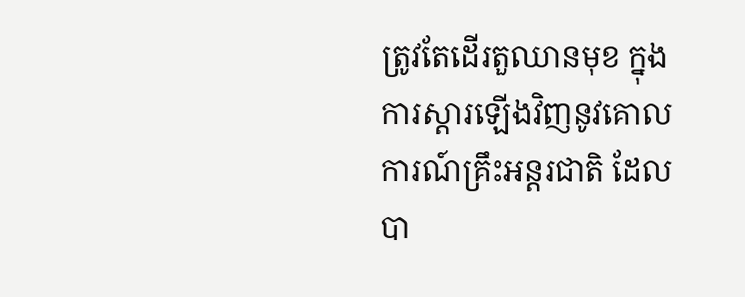ត្រូវតែដើរតួឈានមុខ ក្នុងការស្តារឡើងវិញនូវគោលការណ៍គ្រឹះអន្តរជាតិ ដែលបា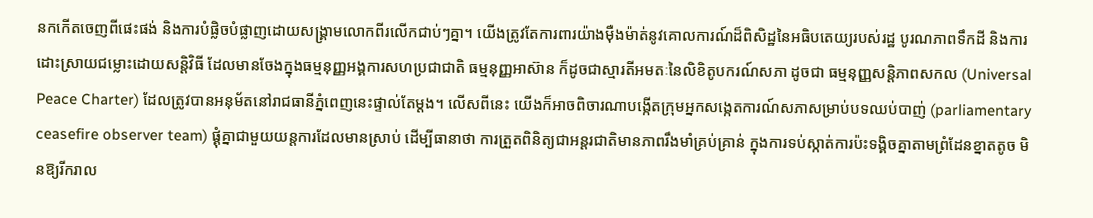នកកើតចេញពីផេះផង់ និងការបំផ្លិចបំផ្លាញដោយសង្គ្រាមលោកពីរលើកជាប់ៗគ្នា។ យើងត្រូវតែការពារយ៉ាងម៉ឺងម៉ាត់នូវគោលការណ៍ដ៏ពិសិដ្ឋនៃអធិបតេយ្យរបស់រដ្ឋ បូរណភាពទឹកដី និងការដោះស្រាយជម្លោះដោយសន្តិវិធី ដែលមានចែងក្នុងធម្មនុញ្ញអង្គការសហប្រជាជាតិ ធម្មនុញ្ញអាស៊ាន ក៏ដូចជាស្មារតីអមតៈនៃលិខិតូបករណ៍សភា ដូចជា ធម្មនុញ្ញសន្តិភាពសកល (Universal Peace Charter) ដែលត្រូវបានអនុម័តនៅរាជធានីភ្នំពេញនេះផ្ទាល់តែម្តង។ លើសពីនេះ យើងក៏អាចពិចារណាបង្កើតក្រុមអ្នកសង្កេតការណ៍សភាសម្រាប់បទឈប់បាញ់ (parliamentary ceasefire observer team) ផ្គុំគ្នាជាមួយយន្តការដែលមានស្រាប់ ដើម្បីធានាថា ការត្រួតពិនិត្យជាអន្តរជាតិមានភាពរឹងមាំគ្រប់គ្រាន់ ក្នុងការទប់ស្កាត់ការប៉ះទង្គិចគ្នាតាមព្រំដែនខ្នាតតូច មិនឱ្យរីករាល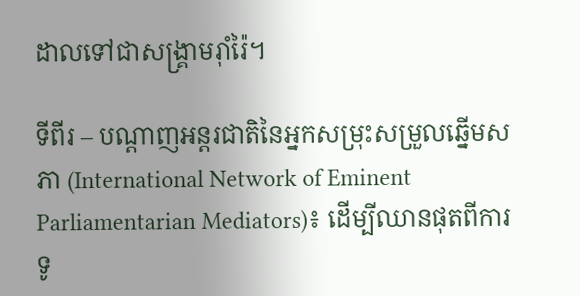ដាលទៅជាសង្គ្រាមរ៉ាំរ៉ៃ។

ទីពីរ – បណ្តាញអន្តរជាតិនៃអ្នកសម្រុះសម្រួលឆ្នើមសភា (International Network of Eminent Parliamentarian Mediators)៖ ដើម្បីឈានផុតពីការទូ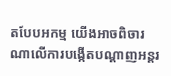តបែបអកម្ម យើងអាចពិចារណាលើការបង្កើតបណ្តាញអន្តរ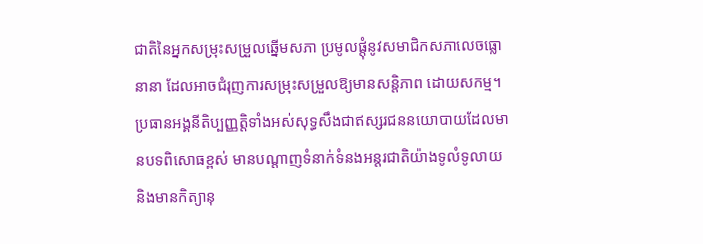ជាតិនៃអ្នកសម្រុះសម្រួលឆ្នើមសភា ប្រមូលផ្តុំនូវសមាជិកសភាលេចធ្លោនានា ដែលអាចជំរុញការសម្រុះសម្រួលឱ្យមានសន្តិភាព ដោយសកម្ម។ ប្រធានអង្គនីតិប្បញ្ញត្តិទាំងអស់សុទ្ធសឹងជាឥស្សរជននយោបាយដែលមានបទពិសោធខ្ពស់ មានបណ្តាញទំនាក់ទំនងអន្តរជាតិយ៉ាងទូលំទូលាយ និងមានកិត្យានុ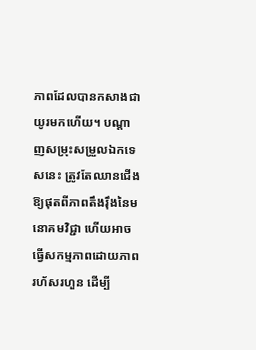ភាពដែលបានកសាងជាយូរមកហើយ។ បណ្តាញសម្រុះសម្រួលឯកទេសនេះ ត្រូវតែឈានជើងឱ្យផុតពីភាពតឹងរ៉ឹងនៃមនោគមវិជ្ជា ហើយអាចធ្វើសកម្មភាពដោយភាពរហ័សរហួន ដើម្បី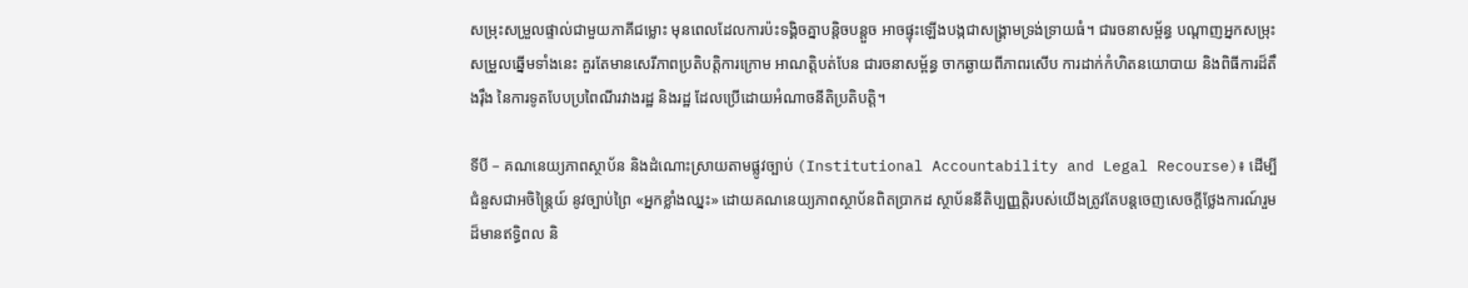សម្រុះសម្រួលផ្ទាល់ជាមួយភាគីជម្លោះ មុនពេលដែលការប៉ះទង្គិចគ្នាបន្តិចបន្តួច អាចផ្ទុះឡើងបង្កជាសង្គ្រាមទ្រង់ទ្រាយធំ។ ជារចនាសម្ព័ន្ធ បណ្តាញអ្នកសម្រុះសម្រួលឆ្នើមទាំងនេះ គួរតែមានសេរីភាពប្រតិបត្តិការក្រោម អាណត្តិបត់បែន ជារចនាសម្ព័ន្ធ ចាកឆ្ងាយពីភាពរសើប ការដាក់កំហិតនយោបាយ និងពិធីការដ៏តឹងរ៉ឹង នៃការទូតបែបប្រពៃណីរវាងរដ្ឋ និងរដ្ឋ ដែលប្រើដោយអំណាចនីតិប្រតិបត្តិ។

ទីបី – គណនេយ្យភាពស្ថាប័ន និងដំណោះស្រាយតាមផ្លូវច្បាប់ (Institutional Accountability and Legal Recourse)៖ ដើម្បីជំនួសជាអចិន្ត្រៃយ៍ នូវច្បាប់ព្រៃ «អ្នកខ្លាំងឈ្នះ» ដោយគណនេយ្យភាពស្ថាប័នពិតប្រាកដ ស្ថាប័ននីតិប្បញ្ញត្តិរបស់យើងត្រូវតែបន្តចេញសេចក្តីថ្លែងការណ៍រួមដ៏មានឥទ្ធិពល និ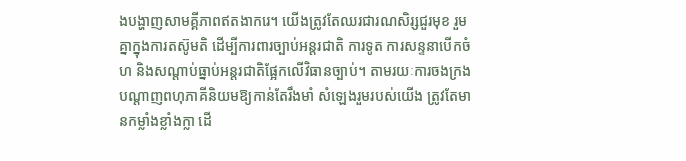ងបង្ហាញសាមគ្គីភាពឥតងាករេ។ យើងត្រូវតែឈរជារណសិរ្សជួរមុខ រួមគ្នាក្នុងការតស៊ូមតិ ដើម្បីការពារច្បាប់អន្តរជាតិ ការទូត ការសន្ទនាបើកចំហ និងសណ្តាប់ធ្នាប់អន្តរជាតិផ្អែកលើវិធានច្បាប់។ តាមរយៈការចងក្រងបណ្តាញពហុភាគីនិយមឱ្យកាន់តែរឹងមាំ សំឡេងរួមរបស់យើង ត្រូវតែមានកម្លាំងខ្លាំងក្លា ដើ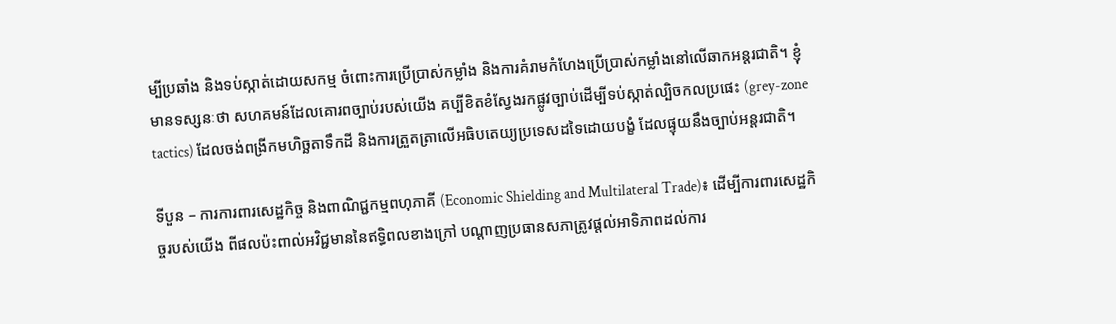ម្បីប្រឆាំង និងទប់ស្កាត់ដោយសកម្ម ចំពោះការប្រើប្រាស់កម្លាំង និងការគំរាមកំហែងប្រើប្រាស់កម្លាំងនៅលើឆាកអន្តរជាតិ។ ខ្ញុំមានទស្សនៈថា សហគមន៍ដែលគោរពច្បាប់របស់យើង គប្បីខិតខំស្វែងរកផ្លូវច្បាប់ដើម្បីទប់ស្កាត់ល្បិចកលប្រផេះ (grey-zone tactics) ដែលចង់ពង្រីកមហិច្ឆតាទឹកដី និងការត្រួតត្រាលើអធិបតេយ្យប្រទេសដទៃដោយបង្ខំ ដែលផ្ទុយនឹងច្បាប់អន្តរជាតិ។

ទីបួន – ការការពារសេដ្ឋកិច្ច និងពាណិជ្ជកម្មពហុភាគី (Economic Shielding and Multilateral Trade)៖ ដើម្បីការពារសេដ្ឋកិច្ចរបស់យើង ពីផលប៉ះពាល់អវិជ្ជមាននៃឥទ្ធិពលខាងក្រៅ បណ្តាញប្រធានសភាត្រូវផ្តល់អាទិភាពដល់ការ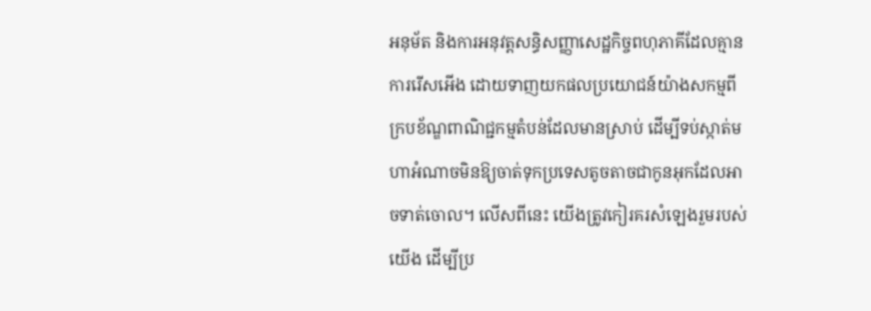អនុម័ត និងការអនុវត្តសន្ធិសញ្ញាសេដ្ឋកិច្ចពហុភាគីដែលគ្មានការរើសអើង ដោយទាញយកផលប្រយោជន៍យ៉ាងសកម្មពីក្របខ័ណ្ឌពាណិជ្ជកម្មតំបន់ដែលមានស្រាប់ ដើម្បីទប់ស្កាត់មហាអំណាចមិនឱ្យចាត់ទុកប្រទេសតូចតាចជាកូនអុកដែលអាចទាត់ចោល។ លើសពីនេះ យើងត្រូវកៀរគរសំឡេងរួមរបស់យើង ដើម្បីប្រ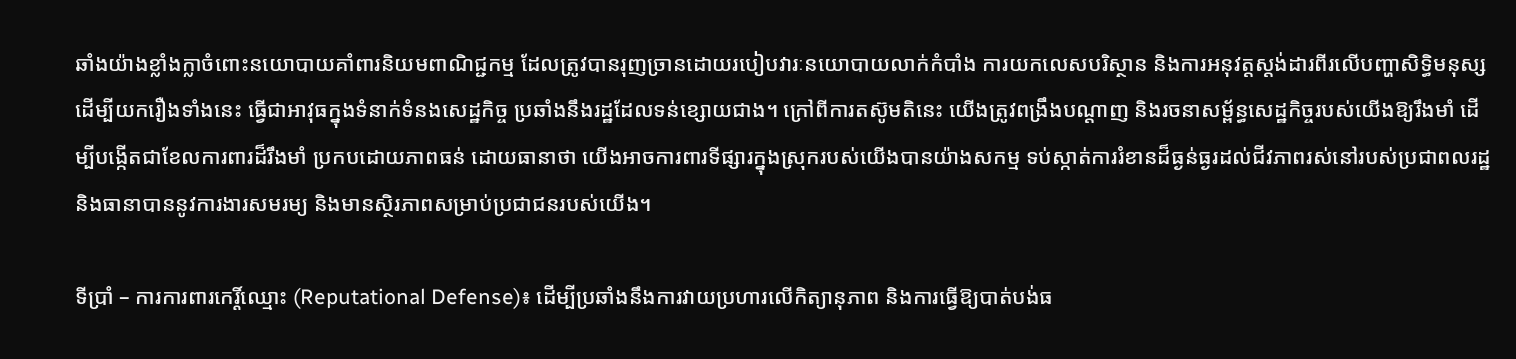ឆាំងយ៉ាងខ្លាំងក្លាចំពោះនយោបាយគាំពារនិយមពាណិជ្ជកម្ម ដែលត្រូវបានរុញច្រានដោយរបៀបវារៈនយោបាយលាក់កំបាំង ការយកលេសបរិស្ថាន និងការអនុវត្តស្តង់ដារពីរលើបញ្ហាសិទ្ធិមនុស្ស ដើម្បីយករឿងទាំងនេះ ធ្វើជាអាវុធក្នុងទំនាក់ទំនងសេដ្ឋកិច្ច ប្រឆាំងនឹងរដ្ឋដែលទន់ខ្សោយជាង។ ក្រៅពីការតស៊ូមតិនេះ យើងត្រូវពង្រឹងបណ្តាញ និងរចនាសម្ព័ន្ធសេដ្ឋកិច្ចរបស់យើងឱ្យរឹងមាំ ដើម្បីបង្កើតជាខែលការពារដ៏រឹងមាំ ប្រកបដោយភាពធន់ ដោយធានាថា យើងអាចការពារទីផ្សារក្នុងស្រុករបស់យើងបានយ៉ាងសកម្ម ទប់ស្កាត់ការរំខានដ៏ធ្ងន់ធ្ងរដល់ជីវភាពរស់នៅរបស់ប្រជាពលរដ្ឋ និងធានាបាននូវការងារសមរម្យ និងមានស្ថិរភាពសម្រាប់ប្រជាជនរបស់យើង។

ទីប្រាំ – ការការពារកេរ្តិ៍ឈ្មោះ (Reputational Defense)៖ ដើម្បីប្រឆាំងនឹងការវាយប្រហារលើកិត្យានុភាព និងការធ្វើឱ្យបាត់បង់ធ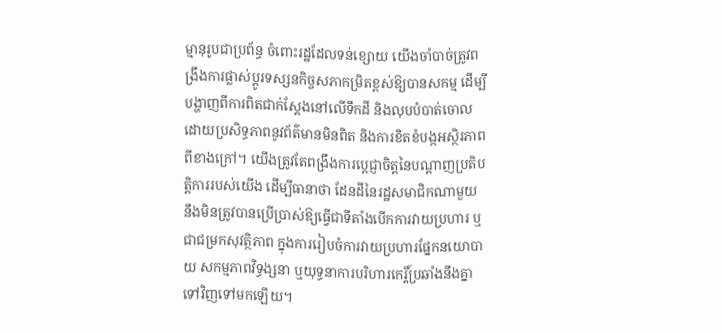ម្មានុរូបជាប្រព័ន្ធ ចំពោះរដ្ឋដែលទន់ខ្សោយ យើងចាំបាច់ត្រូវពង្រឹងការផ្លាស់ប្តូរទស្សនកិច្ចសភាកម្រិតខ្ពស់ឱ្យបានសកម្ម ដើម្បីបង្ហាញពីការពិតជាក់ស្តែងនៅលើទឹកដី និងលុបបំបាត់ចោល ដោយប្រសិទ្ធភាពនូវព័ត៌មានមិនពិត និងការខិតខំបង្កអស្ថិរភាពពីខាងក្រៅ។ យើងត្រូវតែពង្រឹងការប្តេជ្ញាចិត្តនៃបណ្តាញប្រតិបត្តិការរបស់យើង ដើម្បីធានាថា ដែនដីនៃរដ្ឋសមាជិកណាមួយ នឹងមិនត្រូវបានប្រើប្រាស់ឱ្យធ្វើជាទីតាំងបើកការវាយប្រហារ ឬជាជម្រកសុវត្ថិភាព ក្នុងការរៀបចំការវាយប្រហារផ្នែកនយោបាយ សកម្មភាពវិទ្ធង្សនា ឬយុទ្ធនាការបរិហារកេរ្តិ៍ប្រឆាំងនឹងគ្នាទៅវិញទៅមកឡើយ។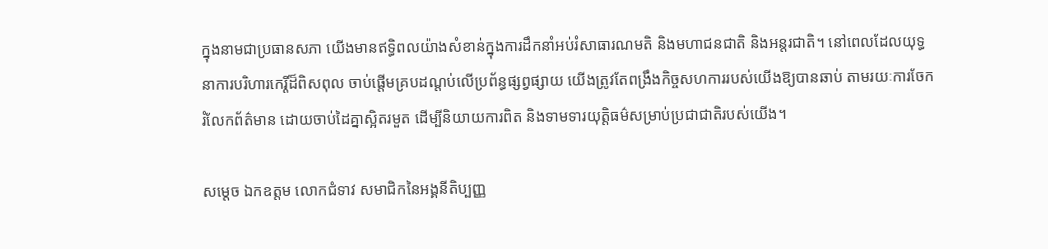ក្នុងនាមជាប្រធានសភា យើងមានឥទ្ធិពលយ៉ាងសំខាន់ក្នុងការដឹកនាំអប់រំសាធារណមតិ និងមហាជនជាតិ និងអន្តរជាតិ។ នៅពេលដែលយុទ្ធនាការបរិហារកេរ្តិ៍ដ៏ពិសពុល ចាប់ផ្តើមគ្របដណ្តប់លើប្រព័ន្ធផ្សព្វផ្សាយ យើងត្រូវតែពង្រឹងកិច្ចសហការរបស់យើងឱ្យបានឆាប់ តាមរយៈការចែករំលែកព័ត៌មាន ដោយចាប់ដៃគ្នាស្អិតរមួត ដើម្បីនិយាយការពិត និងទាមទារយុត្តិធម៌សម្រាប់ប្រជាជាតិរបស់យើង។

សម្តេច ឯកឧត្តម លោកជំទាវ សមាជិកនៃអង្គនីតិប្បញ្ញ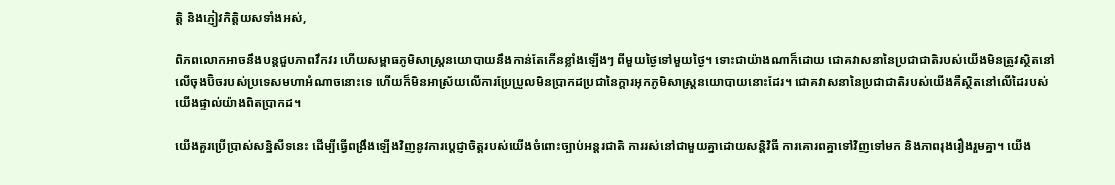ត្តិ និងភ្ញៀវកិត្តិយសទាំងអស់,

ពិភពលោកអាចនឹងបន្តជួបភាពវឹកវរ ហើយសម្ពាធភូមិសាស្ត្រនយោបាយនឹងកាន់តែកើនខ្លាំងឡើងៗ ពីមួយថ្ងៃទៅមួយថ្ងៃ។ ទោះជាយ៉ាងណាក៏ដោយ ជោគវាសនានៃប្រជាជាតិរបស់យើងមិនត្រូវស្ថិតនៅលើចុងប៊ិចរបស់ប្រទេសមហាអំណាចនោះទេ ហើយក៏មិនអាស្រ័យលើការប្រែប្រួលមិនប្រាកដប្រជានៃក្តារអុកភូមិសាស្ត្រនយោបាយនោះដែរ។ ជោគវាសនានៃប្រជាជាតិរបស់យើងគឺស្ថិតនៅលើដៃរបស់យើងផ្ទាល់យ៉ាងពិតប្រាកដ។

យើងគួរប្រើប្រាស់សន្និសីទនេះ ដើម្បីធ្វើពង្រឹងឡើងវិញនូវការប្តេជ្ញាចិត្តរបស់យើងចំពោះច្បាប់អន្តរជាតិ ការរស់នៅជាមួយគ្នាដោយសន្តិវិធី ការគោរពគ្នាទៅវិញទៅមក និងភាពរុងរឿងរួមគ្នា។ យើង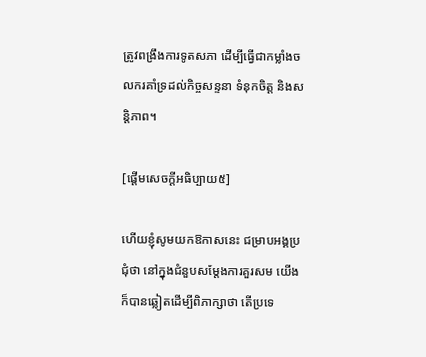ត្រូវពង្រឹងការទូតសភា ដើម្បីធ្វើជាកម្លាំងចលករគាំទ្រដល់កិច្ចសន្ទនា ទំនុកចិត្ត និងសន្តិភាព។

[ផ្ដើមសេចក្ដីអធិប្បាយ៥]

ហើយខ្ញុំសូមយកឱកាសនេះ ជម្រាបអង្គប្រជុំថា នៅក្នុងជំនួបសម្ដែងការគួរសម យើងក៏បានឆ្លៀតដើម្បីពិភាក្សាថា តើប្រទេ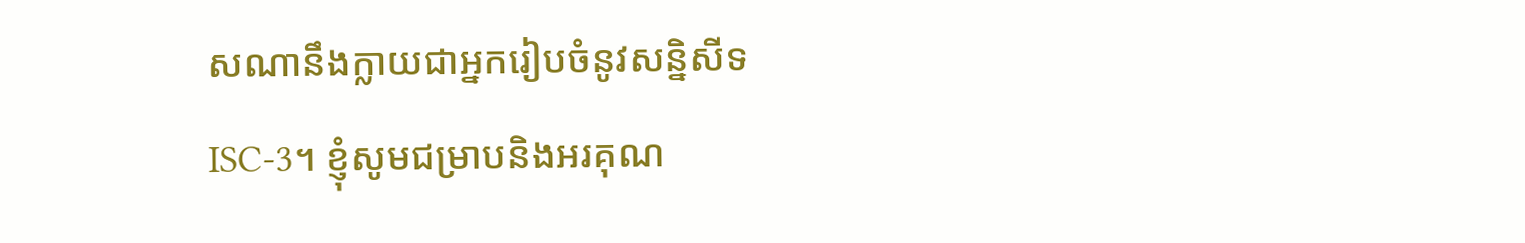សណានឹងក្លាយជាអ្នករៀបចំនូវសន្និសីទ ISC-3។ ខ្ញុំសូមជម្រាបនិងអរគុណ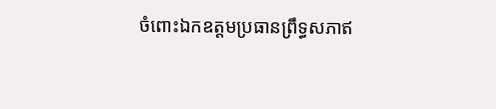ចំពោះឯកឧត្ដមប្រធានព្រឹទ្ធសភាឥ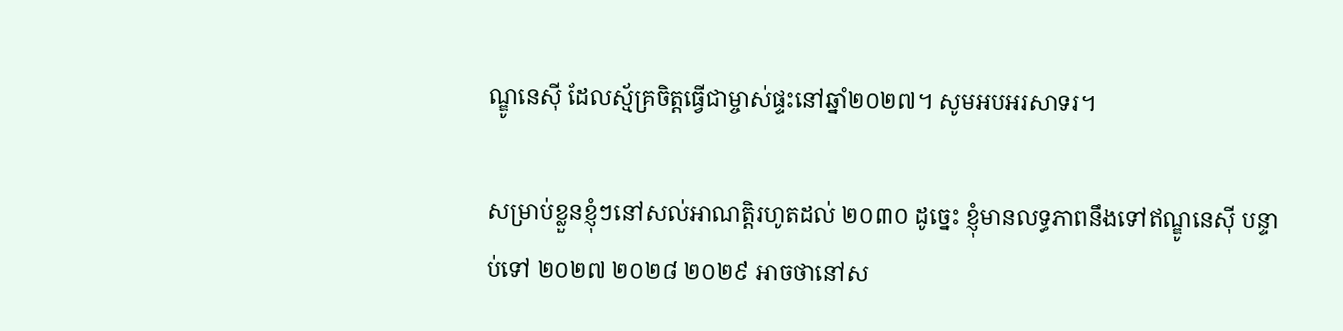ណ្ឌូនេស៊ី ដែលស្ម័គ្រចិត្តធ្វើជាម្ចាស់ផ្ទះនៅឆ្នាំ២០២៧។ សូមអបអរសាទរ។

សម្រាប់ខ្លួនខ្ញុំៗនៅសល់អាណត្តិរហូតដល់ ២០៣០ ដូច្នេះ ខ្ញុំមានលទ្ធភាពនឹងទៅឥណ្ឌូនេស៊ី បន្ទាប់ទៅ ២០២៧ ២០២៨ ២០២៩ អាចថានៅស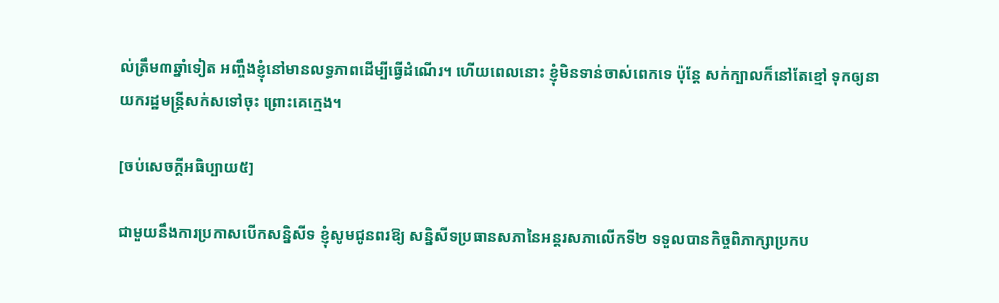ល់ត្រឹម៣ឆ្នាំទៀត អញ្ចឹងខ្ញុំនៅមានលទ្ធភាពដើម្បីធ្វើដំណើរ។ ហើយពេលនោះ ខ្ញុំមិនទាន់ចាស់ពេកទេ ប៉ុន្តែ សក់ក្បាលក៏នៅតែខ្មៅ ទុកឲ្យនាយករដ្ឋមន្រ្តីសក់សទៅចុះ ព្រោះគេក្មេង។

[ចប់សេចក្ដីអធិប្បាយ៥]

ជាមួយនឹងការប្រកាសបើកសន្និសីទ ខ្ញុំសូមជូនពរឱ្យ សន្និសីទប្រធានសភានៃអន្តរសភាលើកទី២ ទទួលបានកិច្ចពិភាក្សាប្រកប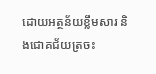ដោយអត្ថន័យខ្លឹមសារ និងជោគជ័យត្រចះ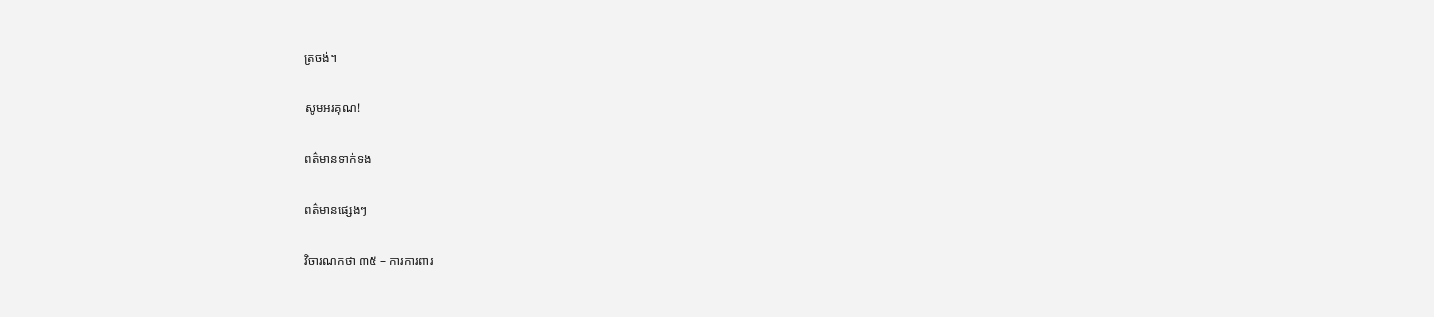ត្រចង់។

សូមអរគុណ!

ពត៌មានទាក់ទង

ពត៌មានផ្សេងៗ

វិចារណកថា ៣៥ – ការការពារ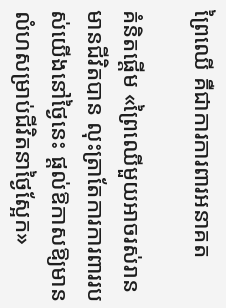ព្រៃឈើ គឺជាការការពារអនាគត

គំនិតផ្តើម «ព្រៃឈើមួយអាចរស់រានមានជីវិតបាន លុះត្រាតែការការពាររបស់យើងនៅថ្ងៃនេះ ផ្ដល់ឱកាសឱ្យមានលំហសម្រាប់ជីវិតនាថ្ងៃស្អែក»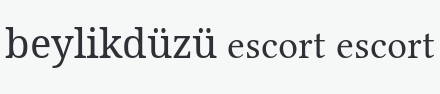beylikdüzü escort escort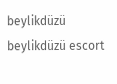beylikdüzü beylikdüzü escort